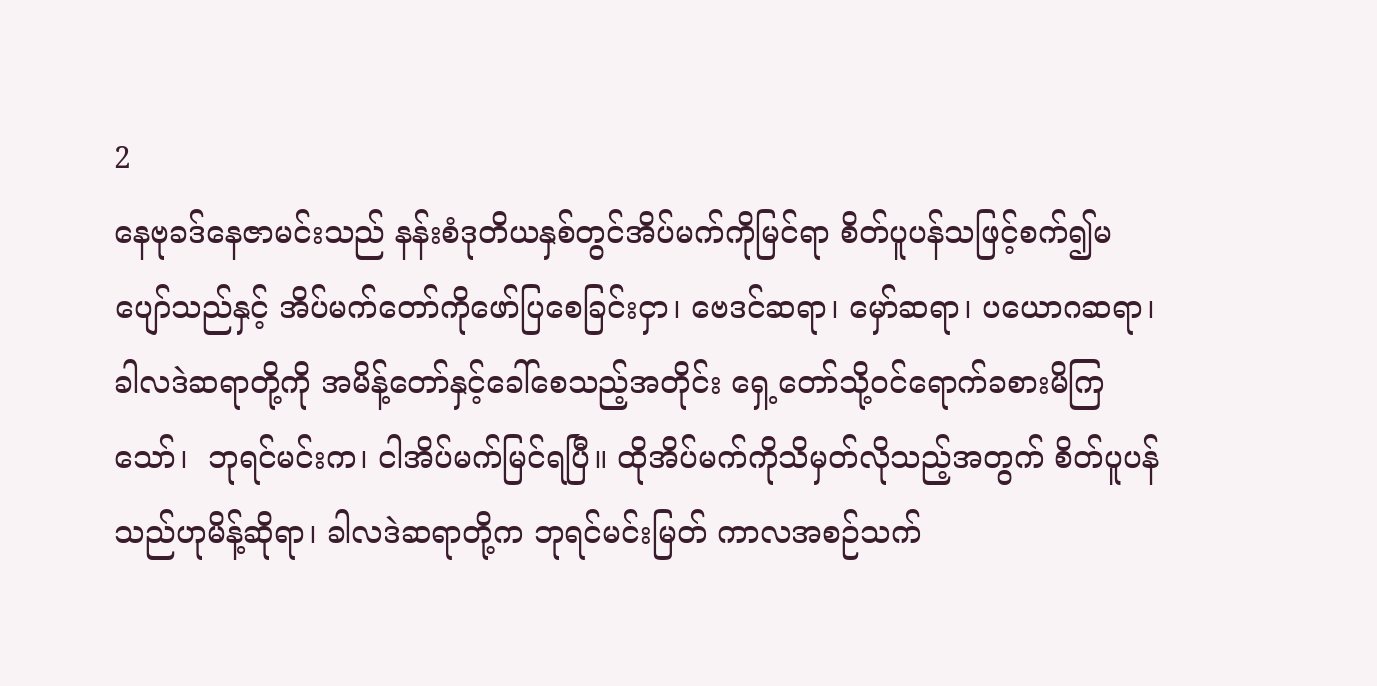2
နေဗုခဒ်နေဇာမင်းသည် နန်းစံဒုတိယနှစ်တွင်အိပ်မက်ကိုမြင်ရာ စိတ်ပူပန်သဖြင့်စက်၍မပျော်သည်နှင့် အိပ်မက်တော်ကိုဖော်ပြစေခြင်းငှာ၊ ဗေဒင်ဆရာ၊ မှော်ဆရာ၊ ပယောဂဆရာ၊ ခါလဒဲဆရာတို့ကို အမိန့်တော်နှင့်ခေါ်စေသည့်အတိုင်း ရှေ့တော်သို့ဝင်ရောက်ခစားမိကြသော်၊  ဘုရင်မင်းက၊ ငါအိပ်မက်မြင်ရပြီ။ ထိုအိပ်မက်ကိုသိမှတ်လိုသည့်အတွက် စိတ်ပူပန်သည်ဟုမိန့်ဆိုရာ၊ ခါလဒဲဆရာတို့က ဘုရင်မင်းမြတ် ကာလအစဉ်သက်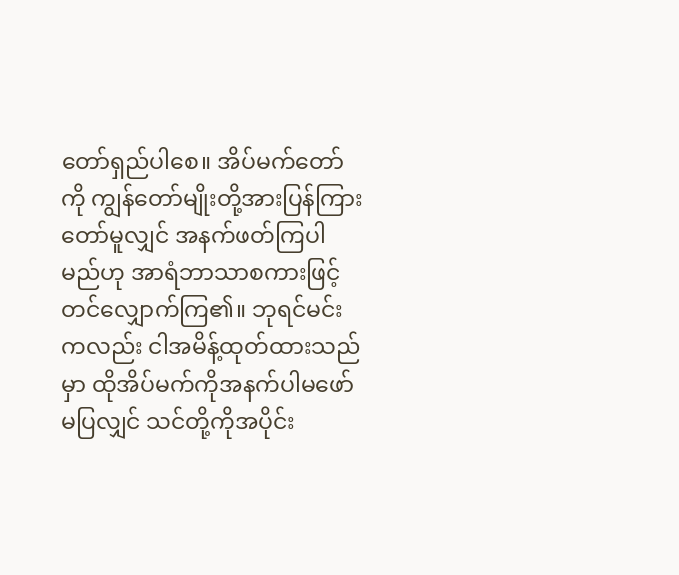တော်ရှည်ပါစေ။ အိပ်မက်တော်ကို ကျွန်တော်မျိုးတို့အားပြန်ကြားတော်မူလျှင် အနက်ဖတ်ကြပါမည်ဟု အာရံဘာသာစကားဖြင့်တင်လျှောက်ကြ၏။ ဘုရင်မင်းကလည်း ငါအမိန့်ထုတ်ထားသည်မှာ ထိုအိပ်မက်ကိုအနက်ပါမဖော်မပြလျှင် သင်တို့ကိုအပိုင်း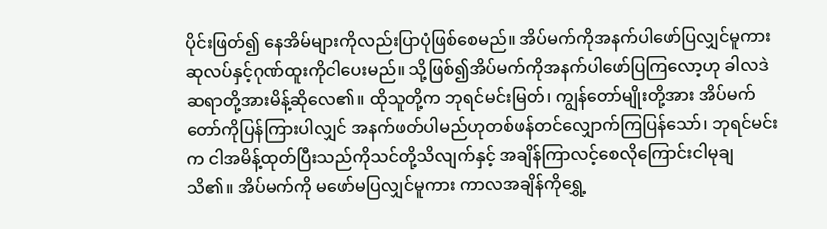ပိုင်းဖြတ်၍ နေအိမ်များကိုလည်းပြာပုံဖြစ်စေမည်။ အိပ်မက်ကိုအနက်ပါဖော်ပြလျှင်မူကား ဆုလပ်နှင့်ဂုဏ်ထူးကိုငါပေးမည်။ သို့ဖြစ်၍အိပ်မက်ကိုအနက်ပါဖော်ပြကြလော့ဟု ခါလဒဲဆရာတို့အားမိန့်ဆိုလေ၏။ ထိုသူတို့က ဘုရင်မင်းမြတ်၊ ကျွန်တော်မျိုးတို့အား အိပ်မက်တော်ကိုပြန်ကြားပါလျှင် အနက်ဖတ်ပါမည်ဟုတစ်ဖန်တင်လျှောက်ကြပြန်သော်၊ ဘုရင်မင်းက ငါအမိန့်ထုတ်ပြီးသည်ကိုသင်တို့သိလျက်နှင့် အချိန်ကြာလင့်စေလိုကြောင်းငါမုချသိ၏။ အိပ်မက်ကို မဖော်မပြလျှင်မူကား ကာလအချိန်ကိုရွှေ့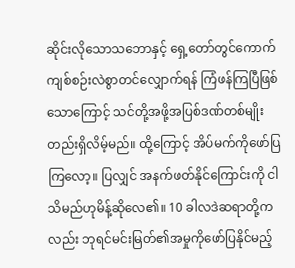ဆိုင်းလိုသောသဘောနှင့် ရှေ့တော်တွင်ကောက်ကျစ်စဉ်းလဲစွာတင်လျှောက်ရန် ကြံဖန်ကြပြီဖြစ်သောကြောင့် သင်တို့အဖို့အပြစ်ဒဏ်တစ်မျိုးတည်းရှိလိမ့်မည်။ ထို့ကြောင့် အိပ်မက်ကိုဖော်ပြကြလော့။ ပြလျှင် အနက်ဖတ်နိုင်ကြောင်းကို ငါသိမည်ဟုမိန့်ဆိုလေ၏။ 10 ခါလဒဲဆရာတို့ကလည်း ဘုရင်မင်းမြတ်၏အမှုကိုဖော်ပြနိုင်မည့်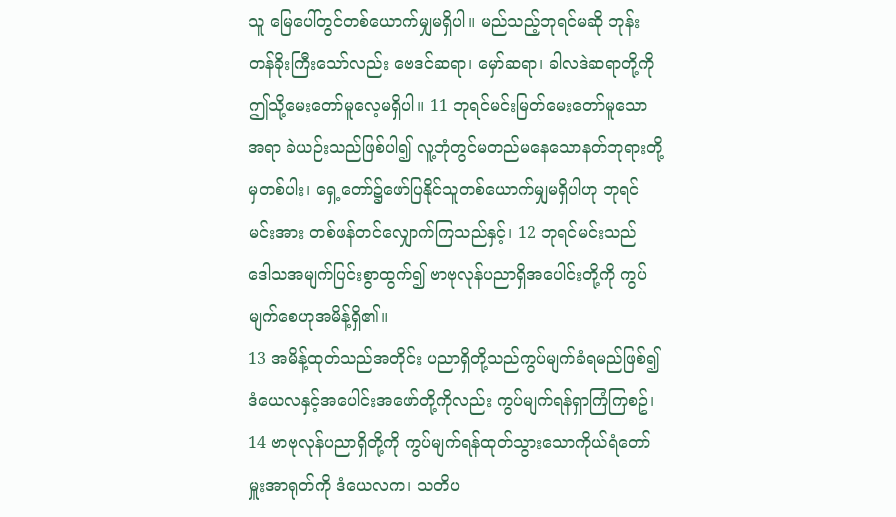သူ မြေပေါ်တွင်တစ်ယောက်မျှမရှိပါ။ မည်သည့်ဘုရင်မဆို ဘုန်းတန်ခိုးကြီးသော်လည်း ဗေဒင်ဆရာ၊ မှော်ဆရာ၊ ခါလဒဲဆရာတို့ကို ဤသို့မေးတော်မူလေ့မရှိပါ။ 11 ဘုရင်မင်းမြတ်မေးတော်မူသောအရာ ခဲယဉ်းသည်ဖြစ်ပါ၍ လူ့ဘုံတွင်မတည်မနေသောနတ်ဘုရားတို့မှတစ်ပါး၊ ရှေ့တော်၌ဖော်ပြနိုင်သူတစ်ယောက်မျှမရှိပါဟု ဘုရင်မင်းအား တစ်ဖန်တင်လျှောက်ကြသည်နှင့်၊ 12 ဘုရင်မင်းသည် ဒေါသအမျက်ပြင်းစွာထွက်၍ ဗာဗုလုန်ပညာရှိအပေါင်းတို့ကို ကွပ်မျက်စေဟုအမိန့်ရှိ၏။
13 အမိန့်ထုတ်သည်အတိုင်း ပညာရှိတို့သည်ကွပ်မျက်ခံရမည်ဖြစ်၍ ဒံယေလနှင့်အပေါင်းအဖော်တို့ကိုလည်း ကွပ်မျက်ရန်ရှာကြံကြစဥ်၊ 14 ဗာဗုလုန်ပညာရှိတို့ကို ကွပ်မျက်ရန်ထုတ်သွားသောကိုယ်ရံတော်မှူးအာရုတ်ကို ဒံယေလက၊ သတိပ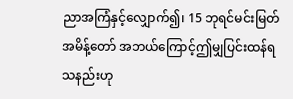ညာအကြံနှင့်လျှောက်၍၊ 15 ဘုရင်မင်းမြတ်အမိန့်တော် အဘယ်ကြောင့်ဤမျှပြင်းထန်ရသနည်းဟု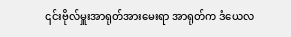၎င်းဗိုလ်မှူးအာရုတ်အားမေးရာ အာရုတ်က ဒံယေလ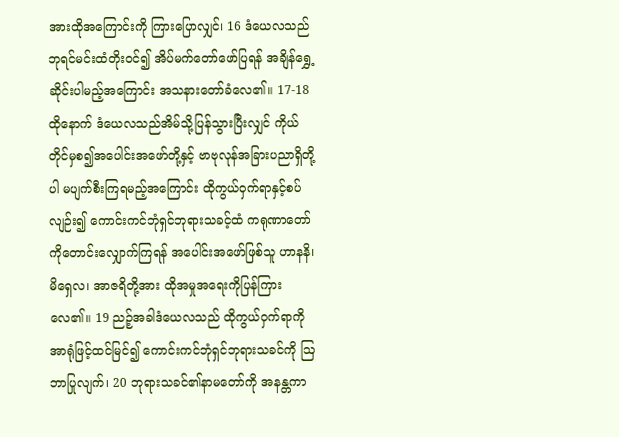အားထိုအကြောင်းကို ကြားပြောလျှင်၊ 16 ဒံယေလသည် ဘုရင်မင်းထံတိုးဝင်၍ အိပ်မက်တော်ဖော်ပြရန် အချိန်ရွှေ့ဆိုင်းပါမည့်အကြောင်း အသနားတော်ခံလေ၏။ 17-18 ထိုနောက် ဒံယေလသည်အိမ်သို့ပြန်သွားပြီးလျှင် ကိုယ်တိုင်မှစ၍အပေါင်းအဖော်တို့နှင့် ဗာဗုလုန်အခြားပညာရှိတို့ပါ မပျက်စီးကြရမည့်အကြောင်း ထိုကွယ်ဝှက်ရာနှင့်စပ်လျဉ်း၍ ကောင်းကင်ဘုံရှင်ဘုရားသခင့်ထံ ကရုဏာတော်ကိုတောင်းလျှောက်ကြရန် အပေါင်းအဖော်ဖြစ်သူ ဟာနနိ၊ မိရှေလ၊ အာဇရိတို့အား ထိုအမှုအရေးကိုပြန်ကြားလေ၏။ 19 ညဉ့်အခါဒံယေလသည် ထိုကွယ်ဝှက်ရာကိုအာရုံဖြင့်ထင်မြင်၍ ကောင်းကင်ဘုံရှင်ဘုရားသခင်ကို ဩဘာပြုလျက်၊ 20 ဘုရားသခင်၏နာမတော်ကို အနန္တကာ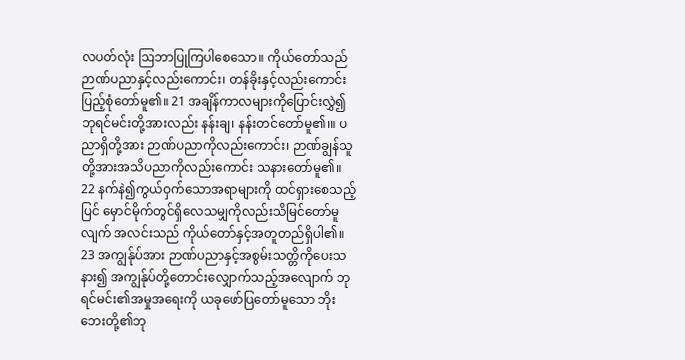လပတ်လုံး ဩဘာပြုကြပါစေသော။ ကိုယ်တော်သည် ဉာဏ်ပညာနှင့်လည်းကောင်း၊ တန်ခိုးနှင့်လည်းကောင်း ပြည့်စုံတော်မူ၏။ 21 အချိန်ကာလများကိုပြောင်းလွှဲ၍ ဘုရင်မင်းတို့အားလည်း နန်းချ၊ နန်းတင်တော်မူ၏၊။ ပညာရှိတို့အား ဉာဏ်ပညာကိုလည်းကောင်း၊ ဉာဏ်ချွန်သူတို့အားအသိပညာကိုလည်းကောင်း သနားတော်မူ၏။ 22 နက်နဲ၍ကွယ်ဝှက်သောအရာများကို ထင်ရှားစေသည့်ပြင် မှောင်မိုက်တွင်ရှိလေသမျှကိုလည်းသိမြင်တော်မူလျက် အလင်းသည် ကိုယ်တော်နှင့်အတူတည်ရှိပါ၏။ 23 အကျွန်ုပ်အား ဉာဏ်ပညာနှင့်အစွမ်းသတ္တိကိုပေးသနား၍ အကျွန်ုပ်တို့တောင်းလျှောက်သည့်အလျောက် ဘုရင်မင်း၏အမှုအရေးကို ယခုဖော်ပြတော်မူသော ဘိုးဘေးတို့၏ဘု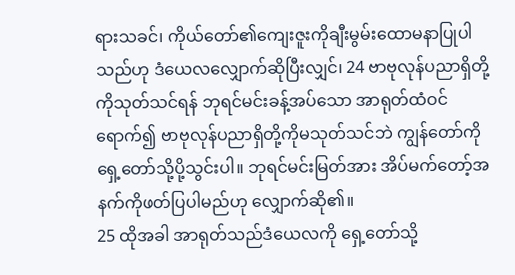ရားသခင်၊ ကိုယ်တော်၏ကျေးဇူးကိုချီးမွမ်းထောမနာပြုပါသည်ဟု ဒံယေလလျှောက်ဆိုပြီးလျှင်၊ 24 ဗာဗုလုန်ပညာရှိတို့ကိုသုတ်သင်ရန် ဘုရင်မင်းခန့်အပ်သော အာရုတ်ထံဝင်ရောက်၍ ဗာဗုလုန်ပညာရှိတို့ကိုမသုတ်သင်ဘဲ ကျွန်တော်ကိုရှေ့တော်သို့ပို့သွင်းပါ။ ဘုရင်မင်းမြတ်အား အိပ်မက်တော့်အနက်ကိုဖတ်ပြပါမည်ဟု လျှောက်ဆို၏။
25 ထိုအခါ အာရုတ်သည်ဒံယေလကို ရှေ့တော်သို့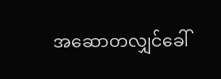အဆောတလျှင်ခေါ်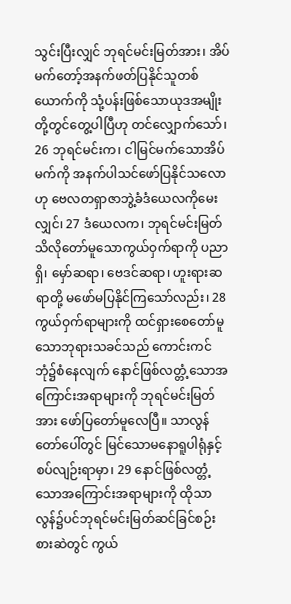သွင်းပြီးလျှင် ဘုရင်မင်းမြတ်အား၊ အိပ်မက်တော့်အနက်ဖတ်ပြနိုင်သူတစ်ယောက်ကို သုံ့ပန်းဖြစ်သောယုဒအမျိုးတို့တွင်တွေ့ပါပြီဟု တင်လျှောက်သော်၊ 26 ဘုရင်မင်းက၊ ငါမြင်မက်သောအိပ်မက်ကို အနက်ပါသင်ဖော်ပြနိုင်သလောဟု ဗေလတရှာဇာဘွဲ့ခံဒံယေလကိုမေးလျှင်၊ 27 ဒံယေလက၊ ဘုရင်မင်းမြတ်သိလိုတော်မူသောကွယ်ဝှက်ရာကို ပညာရှိ၊ မှော်ဆရာ၊ ဗေဒင်ဆရာ၊ ဟူးရားဆရာတို့ မဖော်မပြနိုင်ကြသော်လည်း၊ 28 ကွယ်ဝှက်ရာများကို ထင်ရှားစေတော်မူသောဘုရားသခင်သည် ကောင်းကင်ဘုံ၌စံနေလျက် နောင်ဖြစ်လတ္တံ့သောအကြောင်းအရာများကို ဘုရင်မင်းမြတ်အား ဖော်ပြတော်မူလေပြီ။ သာလွန်တော်ပေါ်တွင် မြင်သောမနောရူပါရုံနှင့်စပ်လျဉ်းရာမှာ၊ 29 နောင်ဖြစ်လတ္တံ့သောအကြောင်းအရာများကို ထိုသာလွန်၌ပင်ဘုရင်မင်းမြတ်ဆင်ခြင်စဉ်းစားဆဲတွင် ကွယ်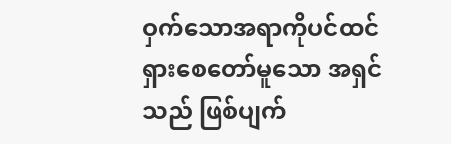ဝှက်သောအရာကိုပင်ထင်ရှားစေတော်မူသော အရှင်သည် ဖြစ်ပျက်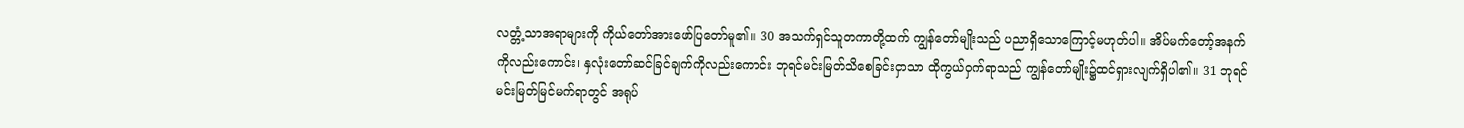လတ္တံ့သာအရာများကို ကိုယ်တော်အားဖော်ပြတော်မူ၏။ 30 အသက်ရှင်သူတကာတို့ထက် ကျွန်တော်မျိုးသည် ပညာရှိသောကြောင့်မဟုတ်ပါ။ အိပ်မက်တော့်အနက်ကိုလည်းကောင်း၊ နှလုံးတော်ဆင်ခြင်ချက်ကိုလည်းကောင်း ဘုရင်မင်းမြတ်သိစေခြင်းငှာသာ ထိုကွယ်ဝှက်ရာသည် ကျွန်တော်မျိုး၌ထင်ရှားလျက်ရှိပါ၏။ 31 ဘုရင်မင်းမြတ်မြင်မက်ရာတွင် အရုပ်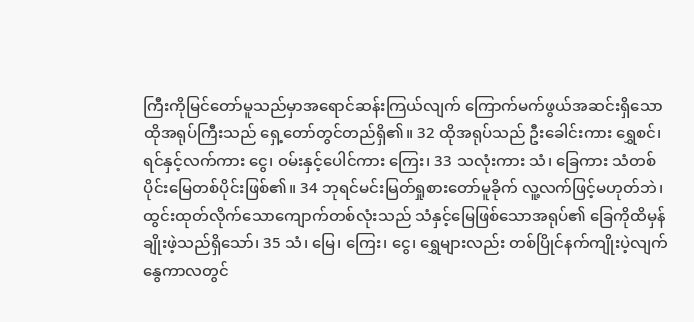ကြီးကိုမြင်တော်မူသည်မှာအရောင်ဆန်းကြယ်လျက် ကြောက်မက်ဖွယ်အဆင်းရှိသောထိုအရုပ်ကြီးသည် ရှေ့တော်တွင်တည်ရှိ၏။ 32 ထိုအရုပ်သည် ဦးခေါင်းကား ရွှေစင်၊ ရင်နှင့်လက်ကား ငွေ၊ ဝမ်းနှင့်ပေါင်ကား ကြေး၊ 33 သလုံးကား သံ၊ ခြေကား သံတစ်ပိုင်းမြေတစ်ပိုင်းဖြစ်၏။ 34 ဘုရင်မင်းမြတ်ရှုစားတော်မူခိုက် လူ့လက်ဖြင့်မဟုတ်ဘဲ၊ ထွင်းထုတ်လိုက်သောကျောက်တစ်လုံးသည် သံနှင့်မြေဖြစ်သောအရုပ်၏ ခြေကိုထိမှန်ချိုးဖဲ့သည်ရှိသော်၊ 35 သံ၊ မြေ၊ ကြေး၊ ငွေ၊ ရွှေများလည်း တစ်ပြိုင်နက်ကျိုးပဲ့လျက် နွေကာလတွင်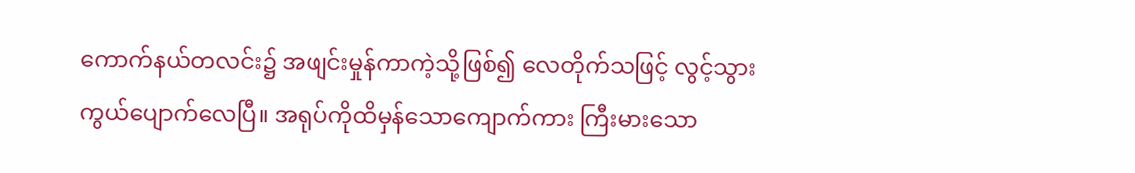ကောက်နယ်တလင်း၌ အဖျင်းမှုန်ကာကဲ့သို့ဖြစ်၍ လေတိုက်သဖြင့် လွင့်သွားကွယ်ပျောက်လေပြီ။ အရုပ်ကိုထိမှန်သောကျောက်ကား ကြီးမားသော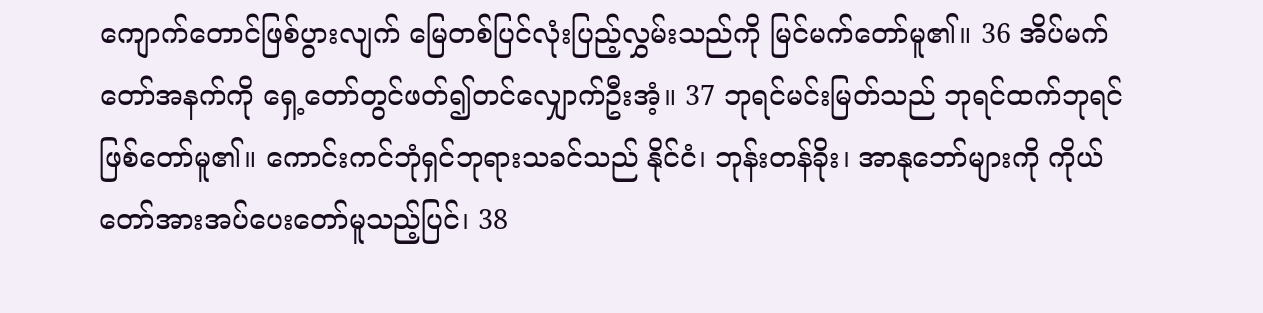ကျောက်တောင်ဖြစ်ပွားလျက် မြေတစ်ပြင်လုံးပြည့်လွှမ်းသည်ကို မြင်မက်တော်မူ၏။ 36 အိပ်မက်တော်အနက်ကို ရှေ့တော်တွင်ဖတ်၍တင်လျှောက်ဦးအံ့။ 37 ဘုရင်မင်းမြတ်သည် ဘုရင်ထက်ဘုရင်ဖြစ်တော်မူ၏။ ကောင်းကင်ဘုံရှင်ဘုရားသခင်သည် နိုင်ငံ၊ ဘုန်းတန်ခိုး၊ အာနုဘော်များကို ကိုယ်တော်အားအပ်ပေးတော်မူသည့်ပြင်၊ 38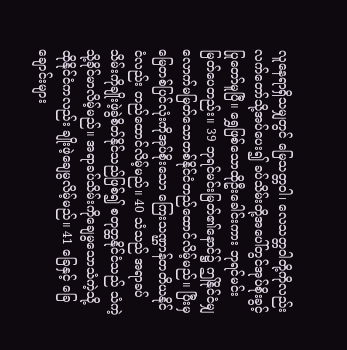လူနေရာရှိသမျှတွင် မြေသတ္တဝါ၊ လေသတ္တဝါတို့ကိုလည်း လက်တော်သို့အပ်ပေး၍ ခပ်သိမ်းတို့အပေါ်တွင်အုပ်စိုးခွင့်ပြုတော်မူပြီ။ ရွှေဖြစ်သောထိုဦးခေါင်းကား ဘုရင်မင်းမြတ်ပေတည်း။ 39 ဘုရင်မင်းမြတ်၏နောင်၌ ဤနိုင်ငံမျှလောက်မမြတ်သောတစ်နိုင်ငံတည်ထောင်လိမ့်မည်။ ပြီးမှ မြေတစ်ပြင်လုံးကိုအုပ်စိုးသော ကြေးသဏ္ဌာန်တတိယနိုင်ငံလည်း တည်ထောင်လိမ့်မည်။ 40 သံသည် အရာခပ်သိမ်းကိုချိုးဖဲ့ခွဲစိတ်နိုင်သည်ဖြစ်၍ စတုတ္ထနိုင်ငံသည် သံကဲ့သို့ခိုင်မာလိမ့်မည်။ အရာခပ်သိမ်းကိုချေမွသောသံကဲ့သို့ ထိုနိုင်ငံကလည်း ချိုးဖဲ့ချေမွလိမ့်မည်။ 41 ခြေနှင့် ခြေချောင်းများ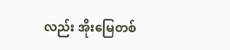လည်း အိုးမြေတစ်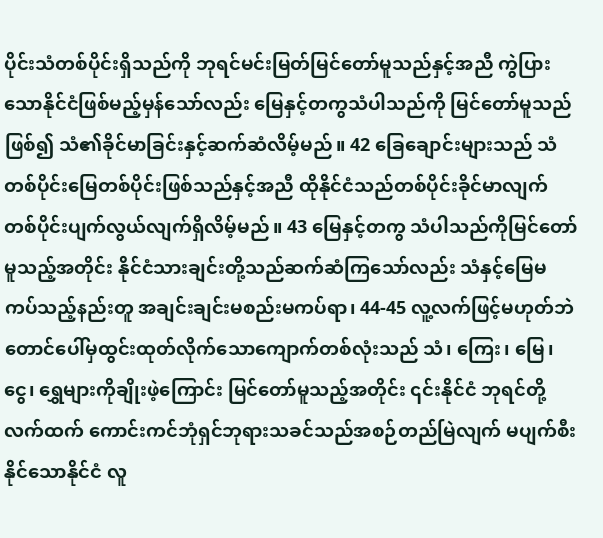ပိုင်းသံတစ်ပိုင်းရှိသည်ကို ဘုရင်မင်းမြတ်မြင်တော်မူသည်နှင့်အညီ ကွဲပြားသောနိုင်ငံဖြစ်မည့်မှန်သော်လည်း မြေနှင့်တကွသံပါသည်ကို မြင်တော်မူသည်ဖြစ်၍ သံ၏ခိုင်မာခြင်းနှင့်ဆက်ဆံလိမ့်မည်။ 42 ခြေချောင်းများသည် သံတစ်ပိုင်းမြေတစ်ပိုင်းဖြစ်သည်နှင့်အညီ ထိုနိုင်ငံသည်တစ်ပိုင်းခိုင်မာလျက် တစ်ပိုင်းပျက်လွယ်လျက်ရှိလိမ့်မည်။ 43 မြေနှင့်တကွ သံပါသည်ကိုမြင်တော်မူသည့်အတိုင်း နိုင်ငံသားချင်းတို့သည်ဆက်ဆံကြသော်လည်း သံနှင့်မြေမကပ်သည့်နည်းတူ အချင်းချင်းမစည်းမကပ်ရာ၊ 44-45 လူ့လက်ဖြင့်မဟုတ်ဘဲ တောင်ပေါ်မှထွင်းထုတ်လိုက်သောကျောက်တစ်လုံးသည် သံ၊ ကြေး၊ မြေ၊ ငွေ၊ ရွှေများကိုချိုးဖဲ့ကြောင်း မြင်တော်မူသည့်အတိုင်း ၎င်းနိုင်ငံ ဘုရင်တို့လက်ထက် ကောင်းကင်ဘုံရှင်ဘုရားသခင်သည်အစဉ်တည်မြဲလျက် မပျက်စီးနိုင်သောနိုင်ငံ လူ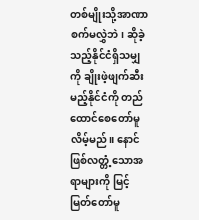တစ်မျိုးသို့အာဏာစက်မလွှဲဘဲ၊ ဆိုခဲ့သည့်နိုင်ငံရှိသမျှကို ချိုးဖဲ့ဖျက်ဆီးမည့်နိုင်ငံကို တည်ထောင်စေတော်မူလိမ့်မည်။ နောင်ဖြစ်လတ္တံ့သောအရာများကို မြင့်မြတ်တော်မူ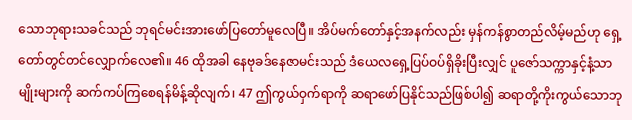သောဘုရားသခင်သည် ဘုရင်မင်းအားဖော်ပြတော်မူလေပြီ။ အိပ်မက်တော်နှင့်အနက်လည်း မှန်ကန်စွာတည်လိမ့်မည်ဟု ရှေ့တော်တွင်တင်လျှောက်လေ၏။ 46 ထိုအခါ နေဗုခဒ်နေဇာမင်းသည် ဒံယေလရှေ့ပြပ်ဝပ်ရှိခိုးပြီးလျှင် ပူဇော်သက္ကာနှင့်နံ့သာမျိုးများကို ဆက်ကပ်ကြစေရန်မိန့်ဆိုလျက်၊ 47 ဤကွယ်ဝှက်ရာကို ဆရာဖော်ပြနိုင်သည်ဖြစ်ပါ၍ ဆရာတို့ကိုးကွယ်သောဘု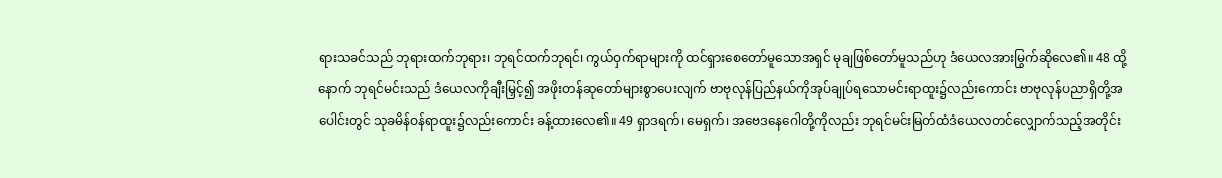ရားသခင်သည် ဘုရားထက်ဘုရား၊ ဘုရင်ထက်ဘုရင်၊ ကွယ်ဝှက်ရာများကို ထင်ရှားစေတော်မူသောအရှင် မုချဖြစ်တော်မူသည်ဟု ဒံယေလအားမြွက်ဆိုလေ၏။ 48 ထို့နောက် ဘုရင်မင်းသည် ဒံယေလကိုချီးမြှင့်၍ အဖိုးတန်ဆုတော်များစွာပေးလျက် ဗာဗုလုန်ပြည်နယ်ကိုအုပ်ချုပ်ရသောမင်းရာထူး၌လည်းကောင်း ဗာဗုလုန်ပညာရှိတို့အပေါင်းတွင် သုခမိန်ဝန်ရာထူး၌လည်းကောင်း ခန့်ထားလေ၏။ 49 ရှာဒရက်၊ မေရှက်၊ အဗေဒနေဂေါတို့ကိုလည်း ဘုရင်မင်းမြတ်ထံဒံယေလတင်လျှောက်သည့်အတိုင်း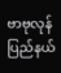ဗာဗုလုန်ပြည်နယ်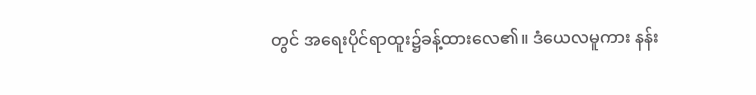တွင် အရေးပိုင်ရာထူး၌ခန့်ထားလေ၏။ ဒံယေလမူကား နန်း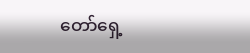တော်ရှေ့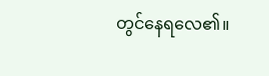တွင်နေရလေ၏။